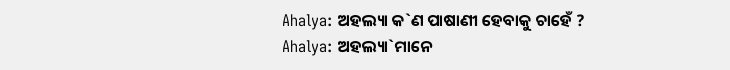Ahalya: ଅହଲ୍ୟା କ`ଣ ପାଷାଣୀ ହେବାକୁ ଚାହେଁ ?
Ahalya: ଅହଲ୍ୟା`ମାନେ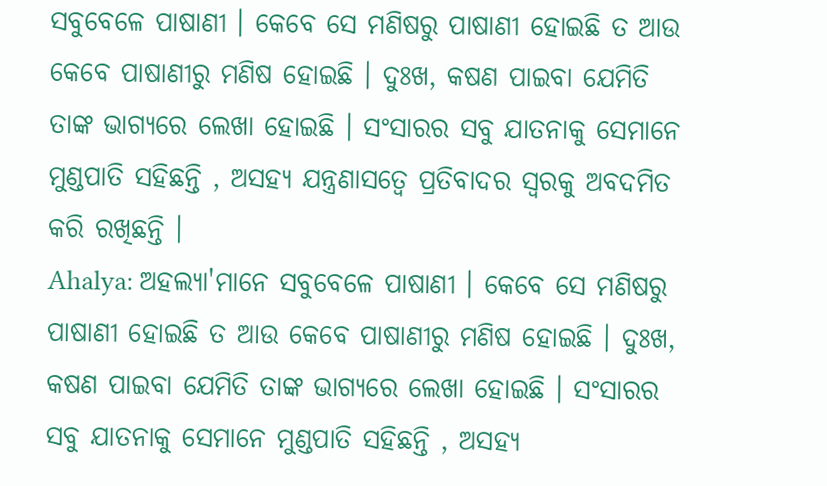ସବୁବେଳେ ପାଷାଣୀ । କେବେ ସେ ମଣିଷରୁ ପାଷାଣୀ ହୋଇଛି ତ ଆଉ କେବେ ପାଷାଣୀରୁ ମଣିଷ ହୋଇଛି । ଦୁଃଖ, କଷଣ ପାଇବା ଯେମିତି ତାଙ୍କ ଭାଗ୍ୟରେ ଲେଖା ହୋଇଛି । ସଂସାରର ସବୁ ଯାତନାକୁ ସେମାନେ ମୁଣ୍ଡପାତି ସହିଛନ୍ତି , ଅସହ୍ୟ ଯନ୍ତ୍ରଣାସତ୍ୱେ ପ୍ରତିବାଦର ସ୍ୱରକୁ ଅବଦମିତ କରି ରଖିଛନ୍ତି ।
Ahalya: ଅହଲ୍ୟା'ମାନେ ସବୁବେଳେ ପାଷାଣୀ । କେବେ ସେ ମଣିଷରୁ ପାଷାଣୀ ହୋଇଛି ତ ଆଉ କେବେ ପାଷାଣୀରୁ ମଣିଷ ହୋଇଛି । ଦୁଃଖ, କଷଣ ପାଇବା ଯେମିତି ତାଙ୍କ ଭାଗ୍ୟରେ ଲେଖା ହୋଇଛି । ସଂସାରର ସବୁ ଯାତନାକୁ ସେମାନେ ମୁଣ୍ଡପାତି ସହିଛନ୍ତି , ଅସହ୍ୟ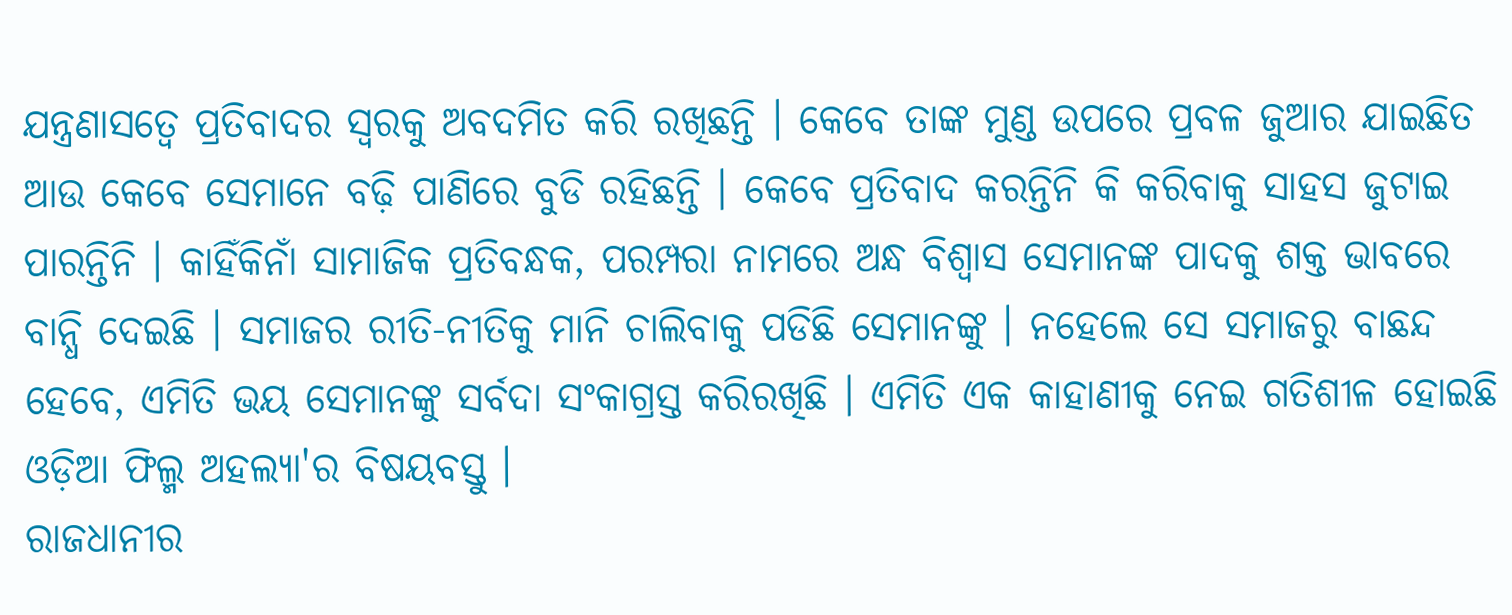ଯନ୍ତ୍ରଣାସତ୍ୱେ ପ୍ରତିବାଦର ସ୍ୱରକୁ ଅବଦମିତ କରି ରଖିଛନ୍ତି । କେବେ ତାଙ୍କ ମୁଣ୍ଡ ଉପରେ ପ୍ରବଳ ଜୁଆର ଯାଇଛିତ ଆଉ କେବେ ସେମାନେ ବଢ଼ି ପାଣିରେ ବୁଡି ରହିଛନ୍ତି । କେବେ ପ୍ରତିବାଦ କରନ୍ତିନି କି କରିବାକୁ ସାହସ ଜୁଟାଇ ପାରନ୍ତିନି । କାହିଁକିନାଁ ସାମାଜିକ ପ୍ରତିବନ୍ଧକ, ପରମ୍ପରା ନାମରେ ଅନ୍ଧ ବିଶ୍ୱାସ ସେମାନଙ୍କ ପାଦକୁ ଶକ୍ତ ଭାବରେ ବାନ୍ଧି ଦେଇଛି । ସମାଜର ରୀତି-ନୀତିକୁ ମାନି ଚାଲିବାକୁ ପଡିଛି ସେମାନଙ୍କୁ । ନହେଲେ ସେ ସମାଜରୁ ବାଛନ୍ଦ ହେବେ, ଏମିତି ଭୟ ସେମାନଙ୍କୁ ସର୍ବଦା ସଂକାଗ୍ରସ୍ତ କରିରଖିଛି । ଏମିତି ଏକ କାହାଣୀକୁ ନେଇ ଗତିଶୀଳ ହୋଇଛି ଓଡ଼ିଆ ଫିଲ୍ମ ଅହଲ୍ୟା'ର ବିଷୟବସ୍ତୁ ।
ରାଜଧାନୀର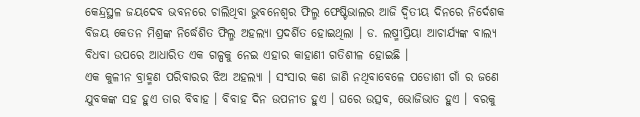କେନ୍ଦ୍ରସ୍ଥଳ ଜୟଦେବ ଭବନରେ ଚାଲିଥିବା ଭୁବନେଶ୍ୱର ଫିଲ୍ମ ଫେଷ୍ଟିଭାଲର ଆଜି ଦ୍ୱିତୀୟ ଦିନରେ ନିର୍ଦେଶକ ବିଜୟ କେତନ ମିଶ୍ରଙ୍କ ନିର୍ଦ୍ଧେଶିତ ଫିଲ୍ମ ଅହଲ୍ୟା ପ୍ରଦର୍ଶିତ ହୋଇଥିଲା । ଡ. ଲଷ୍ମୀପ୍ରିୟା ଆଚାର୍ଯ୍ୟଙ୍କ ବାଲ୍ୟ ବିଧବା ଉପରେ ଆଧାରିତ ଏକ ଗଳ୍ପକୁ ନେଇ ଏହାର କାହାଣୀ ଗତିଶୀଳ ହୋଇଛି ।
ଏକ କୁଳୀନ ବ୍ରାହ୍ମଣ ପରିବାରର ଝିଅ ଅହଲ୍ୟା । ସଂସାର କଣ ଜାଣି ନଥିବାବେଳେ ପଡୋଶୀ ଗାଁ ର ଜଣେ ଯୁବକଙ୍କ ସହ ହୁଏ ତାର ବିବାହ । ବିବାହ ଦିନ ଉପନୀତ ହୁଏ । ଘରେ ଉତ୍ସବ, ଭୋଜିଭାତ ହୁଏ । ବରକୁ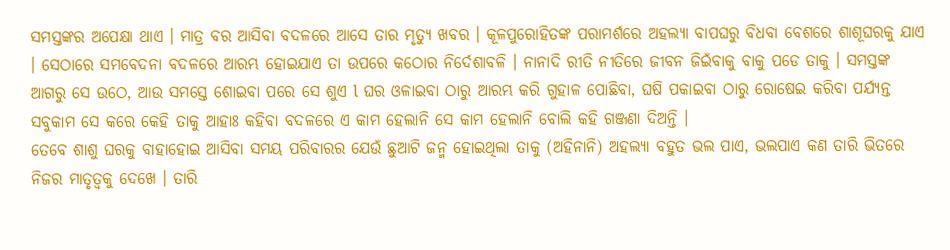ସମସ୍ତଙ୍କର ଅପେକ୍ଷା ଥାଏ । ମାତ୍ର ବର ଆସିବା ବଦଳରେ ଆସେ ତାର ମୃତ୍ୟୁ ଖବର । କୂଳପୁରୋହିତଙ୍କ ପରାମର୍ଶରେ ଅହଲ୍ୟା ବାପଘରୁ ବିଧବା ବେଶରେ ଶାଶୂଘରକୁ ଯାଏ । ସେଠାରେ ସମବେଦନା ବଦଳରେ ଆରମ୍ଭ ହୋଇଯାଏ ତା ଉପରେ କଠୋର ନିର୍ଦେଶାବଳି । ନାନାଦି ରୀତି ନୀତିରେ ଜୀବନ ଜିଇଁବାକୁ ବାକୁ ପଡେ ତାକୁ । ସମସ୍ତଙ୍କ ଆଗରୁ ସେ ଉଠେ, ଆଉ ସମସ୍ତେ ଶୋଇବା ପରେ ସେ ଶୁଏ l ଘର ଓଳାଇବା ଠାରୁ ଆରମ୍ଭ କରି ଗୁହାଳ ପୋଛିବା, ଘଷି ପକାଇବା ଠାରୁ ରୋଷେଇ କରିବା ପର୍ଯ୍ୟନ୍ତ ସବୁକାମ ସେ କରେ କେହି ତାକୁ ଆହାଃ କହିବା ବଦଳରେ ଏ କାମ ହେଲାନି ସେ କାମ ହେଲାନି ବୋଲି କହି ଗଞ୍ଜଣା ଦିଅନ୍ତି ।
ତେବେ ଶାଶୁ ଘରକୁ ବାହାହୋଇ ଆସିବା ସମୟ ପରିବାରର ଯେଉଁ ଛୁଆଟି ଜନ୍ମ ହୋଇଥିଲା ତାକୁ (ଅହିନାନି) ଅହଲ୍ୟା ବହୁତ ଭଲ ପାଏ, ଭଲପାଏ କଣ ତାରି ଭିତରେ ନିଜର ମାତୃତ୍ୱକୁ ଦେଖେ । ତାରି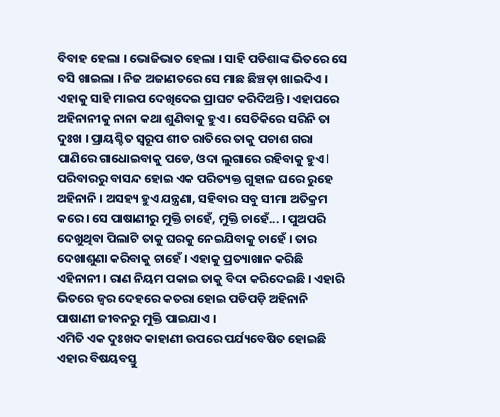ବିବାହ ହେଲା । ଭୋଜିଭାତ ହେଲା । ସାହି ପଡିଶାଙ୍କ ଭିତରେ ସେ ବସି ଖାଇଲା । ନିଜ ଅଜାଣତରେ ସେ ମାଛ ଛିଞ୍ଚଡ଼ା ଖାଇଦିଏ । ଏହାକୁ ସାହି ମାଇପ ଦେଖିଦେଇ ପ୍ରାଘଟ କରିଦିଅନ୍ତି । ଏହାପରେ ଅହିନାନୀକୁ ନାନା କଥା ଶୁଣିବାକୁ ହୁଏ । ସେତିକିରେ ସରିନି ତା ଦୁଃଖ । ପ୍ରାୟଶ୍ଚିତ ସ୍ୱରୂପ ଶୀତ ରାତିରେ ତାକୁ ପଚାଶ ଗରା ପାଣିରେ ଗାଧୋଇବାକୁ ପଡେ, ଓଦା ଲୁଗାରେ ରହିବାକୁ ହୁଏ l ପରିବାରରୁ ବାସନ୍ଦ ହୋଇ ଏକ ପରିତ୍ୟକ୍ତ ଗୁହାଳ ଘରେ ରୁହେ ଅହିନାନି । ଅସହ୍ୟ ହୁଏ ଯନ୍ତ୍ରଣା, ସହିବାର ସବୁ ସୀମା ଅତିକ୍ରମ କରେ । ସେ ପାଷାଣୀରୁ ମୁକ୍ତି ଚାହେଁ, ମୁକ୍ତି ଚାହେଁ... । ପୁଅପରି ଦେଖୁଥିବା ପିଲାଟି ତାକୁ ଘରକୁ ନେଇଯିବାକୁ ଚାହେଁ । ତାର ଦେଖାଶୁଣା କରିବାକୁ ଚାହେଁ । ଏହାକୁ ପ୍ରତ୍ୟାଖାନ କରିଛି ଏହିନାନୀ । ରାଣ ନିୟମ ପକାଇ ତାକୁ ବିଦା କରିଦେଇଛି । ଏହାରି ଭିତରେ ଜ୍ଵର ଦେହରେ କତରା ହୋଇ ପଡିପଡ଼ି ଅହିନାନି ପାଷାଣୀ ଜୀବନରୁ ମୁକ୍ତି ପାଇଯାଏ ।
ଏମିତି ଏକ ଦୁଃଖଦ କାହାଣୀ ଉପରେ ପର୍ଯ୍ୟବେଷିତ ହୋଇଛି ଏହାର ବିଷୟବସ୍ତୁ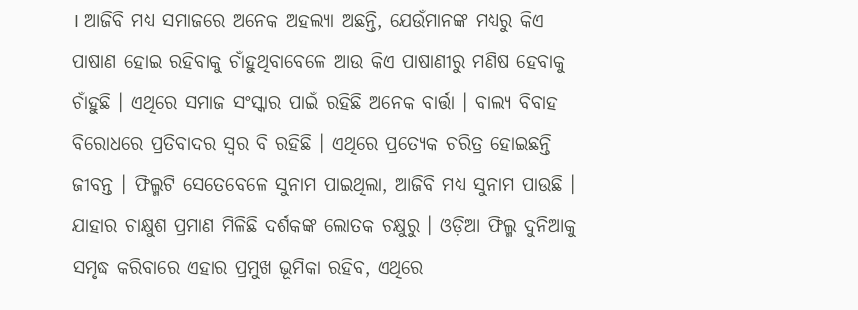। ଆଜିବି ମଧ୍ୟ ସମାଜରେ ଅନେକ ଅହଲ୍ୟା ଅଛନ୍ତି, ଯେଉଁମାନଙ୍କ ମଧ୍ୟରୁ କିଏ ପାଷାଣ ହୋଇ ରହିବାକୁ ଚାଁହୁଥିବାବେଳେ ଆଉ କିଏ ପାଷାଣୀରୁ ମଣିଷ ହେବାକୁ ଚାଁହୁଛି । ଏଥିରେ ସମାଜ ସଂସ୍କାର ପାଇଁ ରହିଛି ଅନେକ ବାର୍ତ୍ତା । ବାଲ୍ୟ ବିବାହ ବିରୋଧରେ ପ୍ରତିବାଦର ସ୍ୱର ବି ରହିଛି । ଏଥିରେ ପ୍ରତ୍ୟେକ ଚରିତ୍ର ହୋଇଛନ୍ତି ଜୀବନ୍ତ । ଫିଲ୍ମଟି ସେତେବେଳେ ସୁନାମ ପାଇଥିଲା, ଆଜିବି ମଧ୍ୟ ସୁନାମ ପାଉଛି । ଯାହାର ଚାକ୍ଷୁଶ ପ୍ରମାଣ ମିଳିଛି ଦର୍ଶକଙ୍କ ଲୋତକ ଚକ୍ଷୁରୁ । ଓଡ଼ିଆ ଫିଲ୍ମ ଦୁନିଆକୁ ସମୃଦ୍ଧ କରିବାରେ ଏହାର ପ୍ରମୁଖ ଭୂମିକା ରହିବ, ଏଥିରେ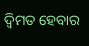ଦ୍ୱିମତ ହେବାର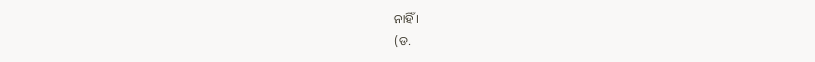ନାହିଁ ।
(ଡ.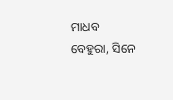ମାଧବ ବେହୁରା, ସିନେ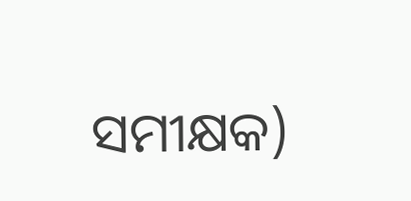ସମୀକ୍ଷକ)